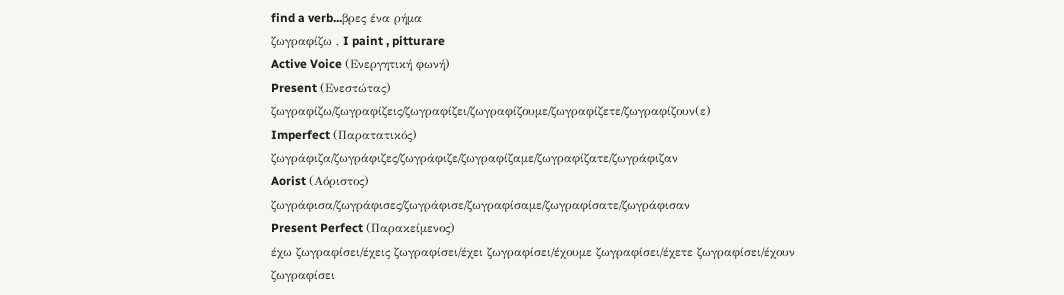find a verb...βρες ένα ρήμα
ζωγραφίζω , I paint , pitturare
Active Voice (Ενεργητική φωνή)
Present (Ενεστώτας)
ζωγραφίζω/ζωγραφίζεις/ζωγραφίζει/ζωγραφίζουμε/ζωγραφίζετε/ζωγραφίζουν(ε)
Imperfect (Παρατατικός)
ζωγράφιζα/ζωγράφιζες/ζωγράφιζε/ζωγραφίζαμε/ζωγραφίζατε/ζωγράφιζαν
Aorist (Αόριστος)
ζωγράφισα/ζωγράφισες/ζωγράφισε/ζωγραφίσαμε/ζωγραφίσατε/ζωγράφισαν
Present Perfect (Παρακείμενος)
έχω ζωγραφίσει/έχεις ζωγραφίσει/έχει ζωγραφίσει/έχουμε ζωγραφίσει/έχετε ζωγραφίσει/έχουν ζωγραφίσει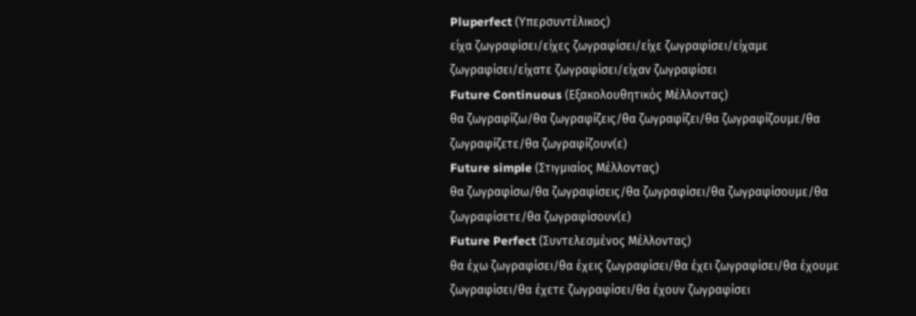Pluperfect (Υπερσυντέλικος)
είχα ζωγραφίσει/είχες ζωγραφίσει/είχε ζωγραφίσει/είχαμε ζωγραφίσει/είχατε ζωγραφίσει/είχαν ζωγραφίσει
Future Continuous (Εξακολουθητικός Μέλλοντας)
θα ζωγραφίζω/θα ζωγραφίζεις/θα ζωγραφίζει/θα ζωγραφίζουμε/θα ζωγραφίζετε/θα ζωγραφίζουν(ε)
Future simple (Στιγμιαίος Μέλλοντας)
θα ζωγραφίσω/θα ζωγραφίσεις/θα ζωγραφίσει/θα ζωγραφίσουμε/θα ζωγραφίσετε/θα ζωγραφίσουν(ε)
Future Perfect (Συντελεσμένος Μέλλοντας)
θα έχω ζωγραφίσει/θα έχεις ζωγραφίσει/θα έχει ζωγραφίσει/θα έχουμε ζωγραφίσει/θα έχετε ζωγραφίσει/θα έχουν ζωγραφίσει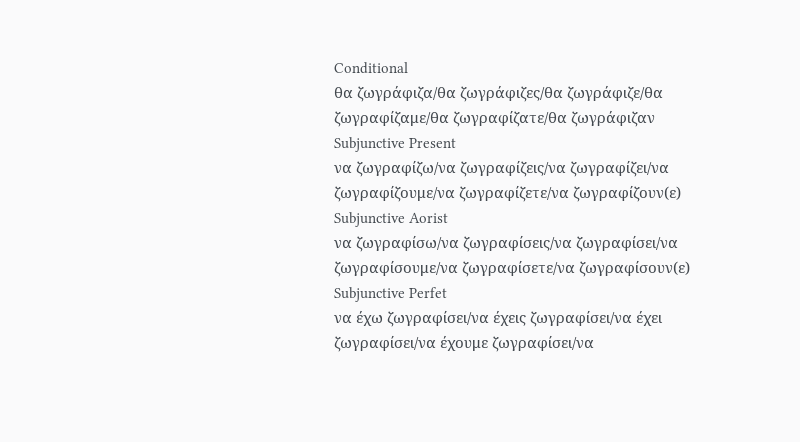Conditional
θα ζωγράφιζα/θα ζωγράφιζες/θα ζωγράφιζε/θα ζωγραφίζαμε/θα ζωγραφίζατε/θα ζωγράφιζαν
Subjunctive Present
να ζωγραφίζω/να ζωγραφίζεις/να ζωγραφίζει/να ζωγραφίζουμε/να ζωγραφίζετε/να ζωγραφίζουν(ε)
Subjunctive Aorist
να ζωγραφίσω/να ζωγραφίσεις/να ζωγραφίσει/να ζωγραφίσουμε/να ζωγραφίσετε/να ζωγραφίσουν(ε)
Subjunctive Perfet
να έχω ζωγραφίσει/να έχεις ζωγραφίσει/να έχει ζωγραφίσει/να έχουμε ζωγραφίσει/να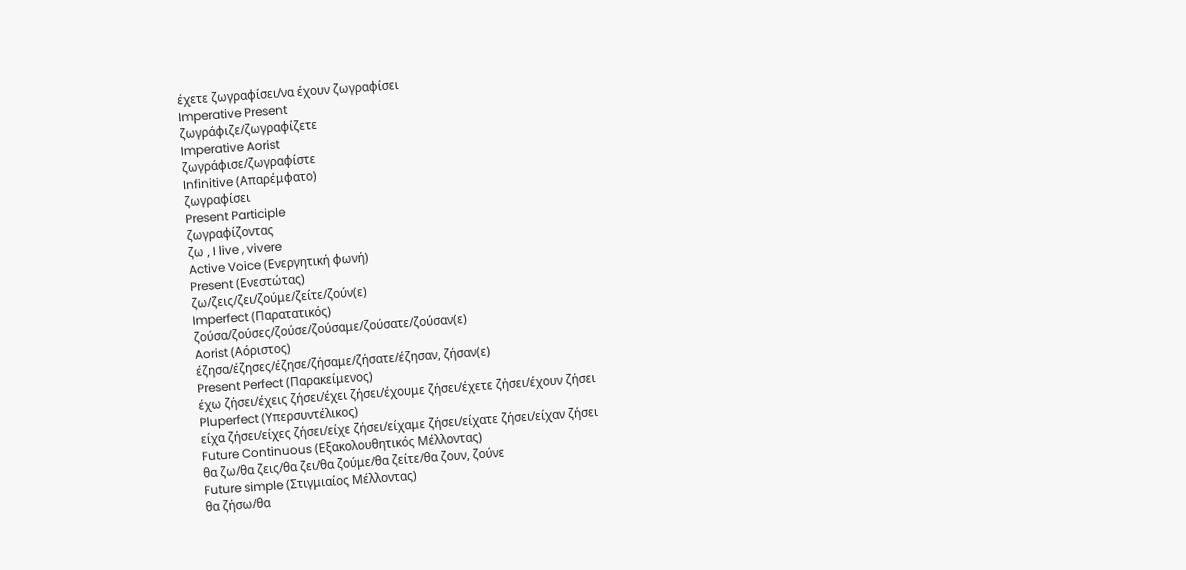έχετε ζωγραφίσει/να έχουν ζωγραφίσει
Imperative Present
ζωγράφιζε/ζωγραφίζετε
Imperative Aorist
ζωγράφισε/ζωγραφίστε
Infinitive (Απαρέμφατο)
ζωγραφίσει
Present Participle
ζωγραφίζοντας
ζω , I live , vivere
Active Voice (Ενεργητική φωνή)
Present (Ενεστώτας)
ζω/ζεις/ζει/ζούμε/ζείτε/ζούν(ε)
Imperfect (Παρατατικός)
ζούσα/ζούσες/ζούσε/ζούσαμε/ζούσατε/ζούσαν(ε)
Aorist (Αόριστος)
έζησα/έζησες/έζησε/ζήσαμε/ζήσατε/έζησαν, ζήσαν(ε)
Present Perfect (Παρακείμενος)
έχω ζήσει/έχεις ζήσει/έχει ζήσει/έχουμε ζήσει/έχετε ζήσει/έχουν ζήσει
Pluperfect (Υπερσυντέλικος)
είχα ζήσει/είχες ζήσει/είχε ζήσει/είχαμε ζήσει/είχατε ζήσει/είχαν ζήσει
Future Continuous (Εξακολουθητικός Μέλλοντας)
θα ζω/θα ζεις/θα ζει/θα ζούμε/θα ζείτε/θα ζουν, ζούνε
Future simple (Στιγμιαίος Μέλλοντας)
θα ζήσω/θα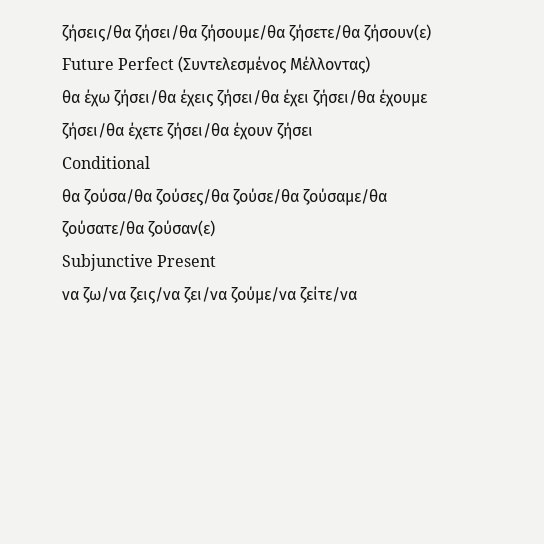ζήσεις/θα ζήσει/θα ζήσουμε/θα ζήσετε/θα ζήσουν(ε)
Future Perfect (Συντελεσμένος Μέλλοντας)
θα έχω ζήσει/θα έχεις ζήσει/θα έχει ζήσει/θα έχουμε ζήσει/θα έχετε ζήσει/θα έχουν ζήσει
Conditional
θα ζούσα/θα ζούσες/θα ζούσε/θα ζούσαμε/θα ζούσατε/θα ζούσαν(ε)
Subjunctive Present
να ζω/να ζεις/να ζει/να ζούμε/να ζείτε/να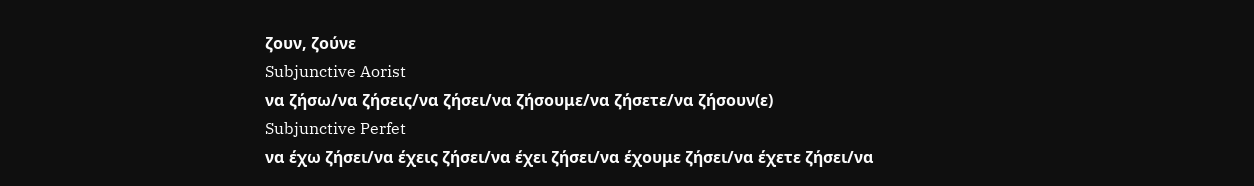ζουν, ζούνε
Subjunctive Aorist
να ζήσω/να ζήσεις/να ζήσει/να ζήσουμε/να ζήσετε/να ζήσουν(ε)
Subjunctive Perfet
να έχω ζήσει/να έχεις ζήσει/να έχει ζήσει/να έχουμε ζήσει/να έχετε ζήσει/να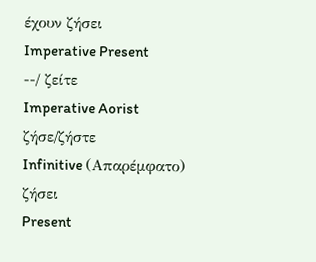έχουν ζήσει
Imperative Present
--/ ζείτε
Imperative Aorist
ζήσε/ζήστε
Infinitive (Απαρέμφατο)
ζήσει
Present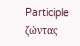Participle
ζώντας